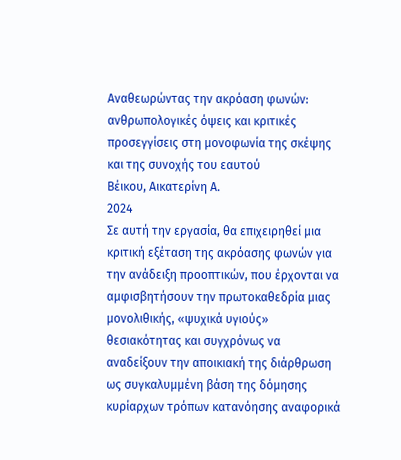Αναθεωρώντας την ακρόαση φωνών: ανθρωπολογικές όψεις και κριτικές προσεγγίσεις στη μονοφωνία της σκέψης και της συνοχής του εαυτού
Βέικου, Αικατερίνη Α.
2024
Σε αυτή την εργασία, θα επιχειρηθεί μια κριτική εξέταση της ακρόασης φωνών για την ανάδειξη προοπτικών, που έρχονται να αμφισβητήσουν την πρωτοκαθεδρία μιας μονολιθικής, «ψυχικά υγιούς» θεσιακότητας και συγχρόνως να αναδείξουν την αποικιακή της διάρθρωση ως συγκαλυμμένη βάση της δόμησης κυρίαρχων τρόπων κατανόησης αναφορικά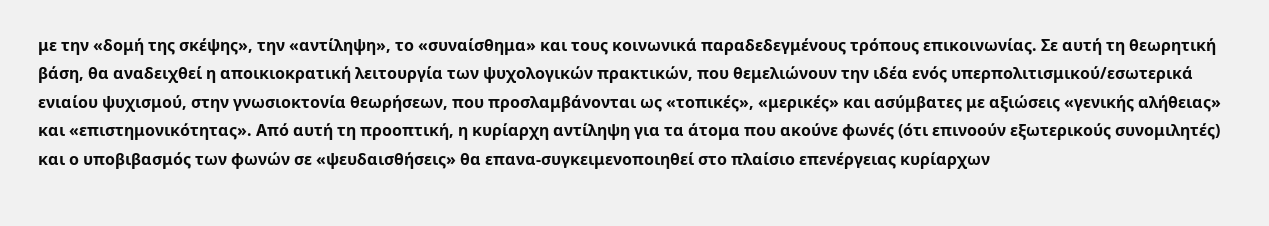με την «δομή της σκέψης», την «αντίληψη», το «συναίσθημα» και τους κοινωνικά παραδεδεγμένους τρόπους επικοινωνίας. Σε αυτή τη θεωρητική βάση, θα αναδειχθεί η αποικιοκρατική λειτουργία των ψυχολογικών πρακτικών, που θεμελιώνουν την ιδέα ενός υπερπολιτισμικού/εσωτερικά ενιαίου ψυχισμού, στην γνωσιοκτονία θεωρήσεων, που προσλαμβάνονται ως «τοπικές», «μερικές» και ασύμβατες με αξιώσεις «γενικής αλήθειας» και «επιστημονικότητας». Από αυτή τη προοπτική, η κυρίαρχη αντίληψη για τα άτομα που ακούνε φωνές (ότι επινοούν εξωτερικούς συνομιλητές) και ο υποβιβασμός των φωνών σε «ψευδαισθήσεις» θα επανα-συγκειμενοποιηθεί στο πλαίσιο επενέργειας κυρίαρχων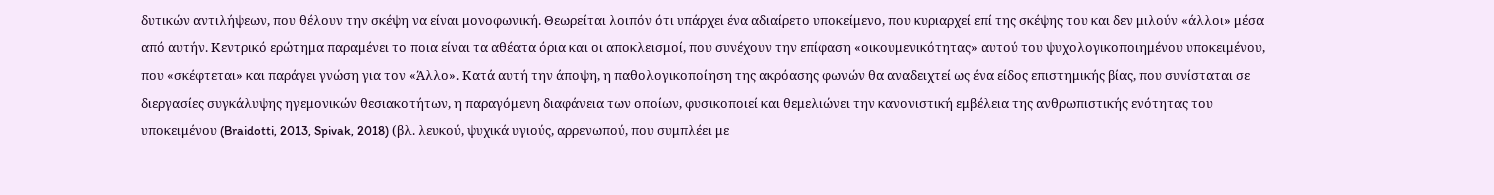δυτικών αντιλήψεων, που θέλουν την σκέψη να είναι μονοφωνική. Θεωρείται λοιπόν ότι υπάρχει ένα αδιαίρετο υποκείμενο, που κυριαρχεί επί της σκέψης του και δεν μιλούν «άλλοι» μέσα από αυτήν. Κεντρικό ερώτημα παραμένει το ποια είναι τα αθέατα όρια και οι αποκλεισμοί, που συνέχουν την επίφαση «οικουμενικότητας» αυτού του ψυχολογικοποιημένου υποκειμένου, που «σκέφτεται» και παράγει γνώση για τον «Άλλο». Κατά αυτή την άποψη, η παθολογικοποίηση της ακρόασης φωνών θα αναδειχτεί ως ένα είδος επιστημικής βίας, που συνίσταται σε διεργασίες συγκάλυψης ηγεμονικών θεσιακοτήτων, η παραγόμενη διαφάνεια των οποίων, φυσικοποιεί και θεμελιώνει την κανονιστική εμβέλεια της ανθρωπιστικής ενότητας του υποκειμένου (Braidotti, 2013, Spivak, 2018) (βλ. λευκού, ψυχικά υγιούς, αρρενωπού, που συμπλέει με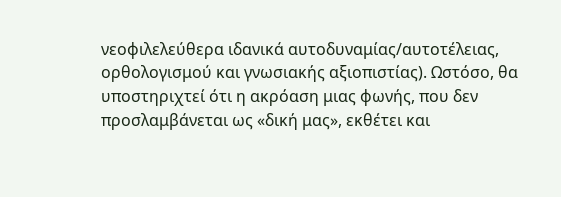νεοφιλελεύθερα ιδανικά αυτοδυναμίας/αυτοτέλειας, ορθολογισμού και γνωσιακής αξιοπιστίας). Ωστόσο, θα υποστηριχτεί ότι η ακρόαση μιας φωνής, που δεν προσλαμβάνεται ως «δική μας», εκθέτει και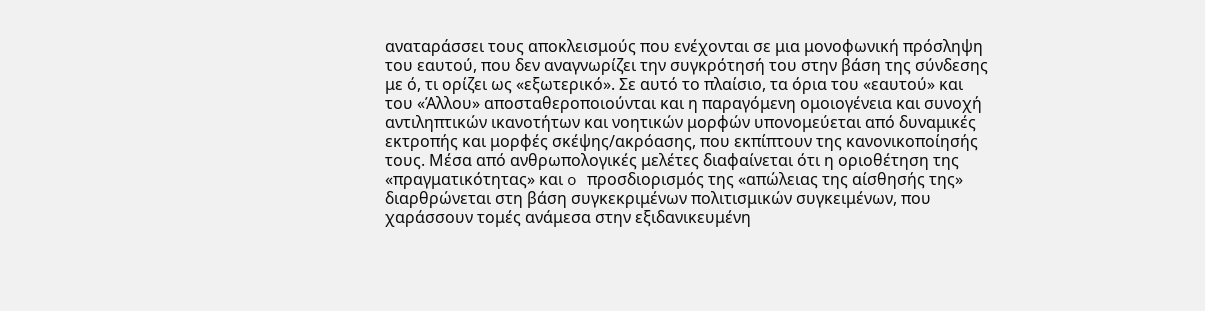αναταράσσει τους αποκλεισμούς που ενέχονται σε μια μονοφωνική πρόσληψη του εαυτού, που δεν αναγνωρίζει την συγκρότησή του στην βάση της σύνδεσης με ό, τι ορίζει ως «εξωτερικό». Σε αυτό το πλαίσιο, τα όρια του «εαυτού» και του «Άλλου» αποσταθεροποιούνται και η παραγόμενη ομοιογένεια και συνοχή αντιληπτικών ικανοτήτων και νοητικών μορφών υπονομεύεται από δυναμικές εκτροπής και μορφές σκέψης/ακρόασης, που εκπίπτουν της κανονικοποίησής τους. Μέσα από ανθρωπολογικές μελέτες διαφαίνεται ότι η οριοθέτηση της «πραγματικότητας» και o προσδιορισμός της «απώλειας της αίσθησής της» διαρθρώνεται στη βάση συγκεκριμένων πολιτισμικών συγκειμένων, που χαράσσουν τομές ανάμεσα στην εξιδανικευμένη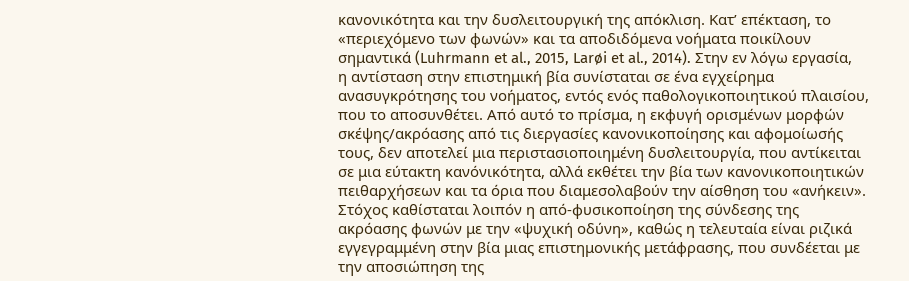κανονικότητα και την δυσλειτουργική της απόκλιση. Κατ’ επέκταση, το «περιεχόμενο των φωνών» και τα αποδιδόμενα νοήματα ποικίλουν σημαντικά (Luhrmann et al., 2015, Larøi et al., 2014). Στην εν λόγω εργασία, η αντίσταση στην επιστημική βία συνίσταται σε ένα εγχείρημα ανασυγκρότησης του νοήματος, εντός ενός παθολογικοποιητικού πλαισίου, που το αποσυνθέτει. Από αυτό το πρίσμα, η εκφυγή ορισμένων μορφών σκέψης/ακρόασης από τις διεργασίες κανονικοποίησης και αφομοίωσής τους, δεν αποτελεί μια περιστασιοποιημένη δυσλειτουργία, που αντίκειται σε μια εύτακτη κανόνικότητα, αλλά εκθέτει την βία των κανονικοποιητικών πειθαρχήσεων και τα όρια που διαμεσολαβούν την αίσθηση του «ανήκειν». Στόχος καθίσταται λοιπόν η από-φυσικοποίηση της σύνδεσης της ακρόασης φωνών με την «ψυχική οδύνη», καθώς η τελευταία είναι ριζικά εγγεγραμμένη στην βία μιας επιστημονικής μετάφρασης, που συνδέεται με την αποσιώπηση της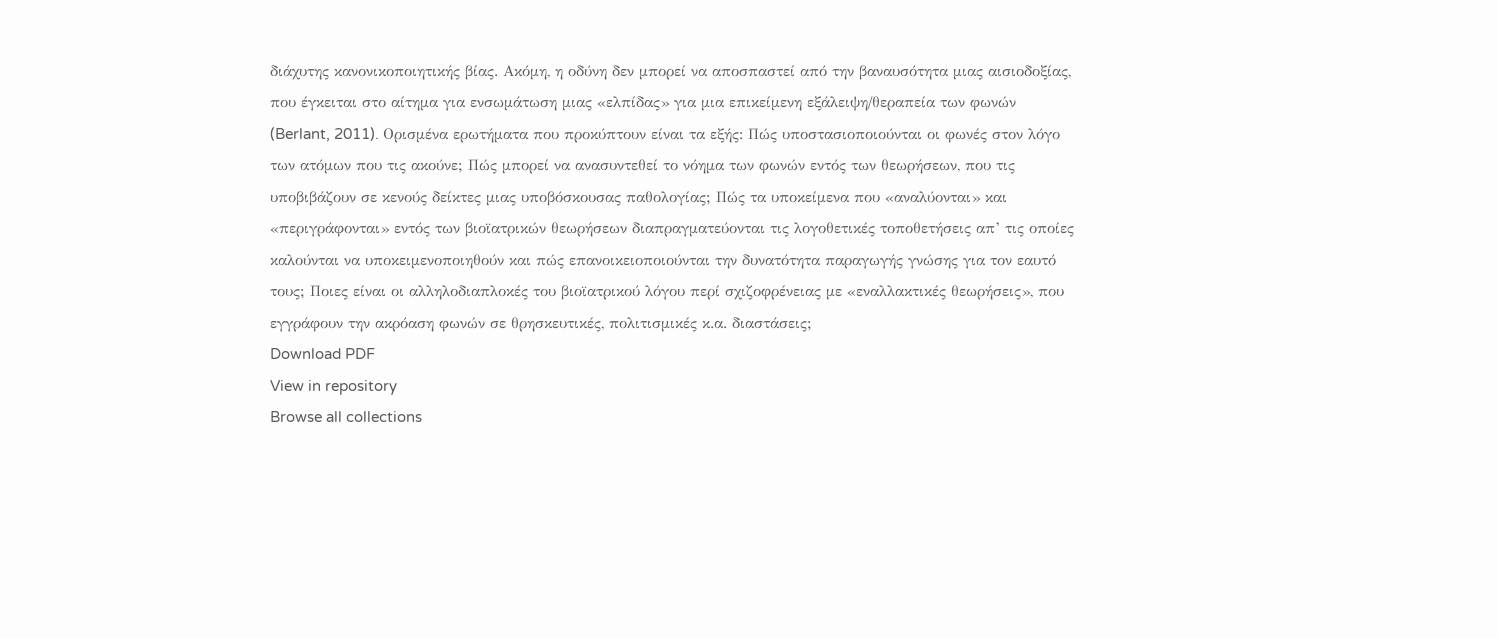διάχυτης κανονικοποιητικής βίας. Ακόμη, η οδύνη δεν μπορεί να αποσπαστεί από την βαναυσότητα μιας αισιοδοξίας, που έγκειται στο αίτημα για ενσωμάτωση μιας «ελπίδας» για μια επικείμενη εξάλειψη/θεραπεία των φωνών (Berlant, 2011). Ορισμένα ερωτήματα που προκύπτουν είναι τα εξής: Πώς υποστασιοποιούνται οι φωνές στον λόγο των ατόμων που τις ακούνε; Πώς μπορεί να ανασυντεθεί το νόημα των φωνών εντός των θεωρήσεων, που τις υποβιβάζουν σε κενούς δείκτες μιας υποβόσκουσας παθολογίας; Πώς τα υποκείμενα που «αναλύονται» και «περιγράφονται» εντός των βιοϊατρικών θεωρήσεων διαπραγματεύονται τις λογοθετικές τοποθετήσεις απ’ τις οποίες καλούνται να υποκειμενοποιηθούν και πώς επανοικειοποιούνται την δυνατότητα παραγωγής γνώσης για τον εαυτό τους; Ποιες είναι οι αλληλοδιαπλοκές του βιοϊατρικού λόγου περί σχιζοφρένειας με «εναλλακτικές θεωρήσεις», που εγγράφουν την ακρόαση φωνών σε θρησκευτικές, πολιτισμικές κ.α. διαστάσεις;
Download PDF
View in repository
Browse all collections